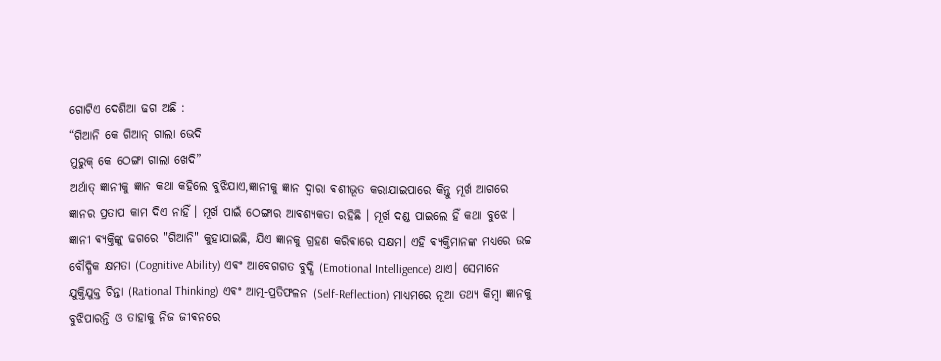ଗୋଟିଏ ଦେଶିଆ ଢଗ ଅଛି :
“ଗିଆନି କେ ଗିଆନ୍ ଗାଲା ଭେଦି
ମୁରୁକ୍ କେ ଠେଙ୍ଗା ଗାଲା ଖେଦି”
ଅର୍ଥାତ୍ ଜ୍ଞାନୀକୁ ଜ୍ଞାନ କଥା କହିଲେ ବୁଝିଯାଏ,ଜ୍ଞାନୀକୁ ଜ୍ଞାନ ଦ୍ଵାରା ଵଶୀଭୂତ କରାଯାଇପାରେ କିନ୍ତୁ ମୂର୍ଖ ଆଗରେ ଜ୍ଞାନର ପ୍ରତାପ କାମ ଦିଏ ନାହିଁ । ମୂର୍ଖ ପାଇଁ ଠେଙ୍ଗାର ଆଵଶ୍ୟକତା ରହିଛି । ମୂର୍ଖ ଦଣ୍ଡ ପାଇଲେ ହିଁ କଥା ବୁଝେ ।
ଜ୍ଞାନୀ ଵ୍ୟକ୍ତିଙ୍କୁ ଢଗରେ "ଗିଆନି" କୁହାଯାଇଛି, ଯିଏ ଜ୍ଞାନକୁ ଗ୍ରହଣ କରିଵାରେ ସକ୍ଷମ। ଏହି ଵ୍ୟକ୍ତିମାନଙ୍କ ମଧ୍ୟରେ ଉଚ୍ଚ ବୌଦ୍ଧିକ କ୍ଷମତା (Cognitive Ability) ଏଵଂ ଆବେଗଗତ ବୁଦ୍ଧି (Emotional Intelligence) ଥାଏ। ସେମାନେ ଯୁକ୍ତିଯୁକ୍ତ ଚିନ୍ତା (Rational Thinking) ଏଵଂ ଆତ୍ମ-ପ୍ରତିଫଳନ (Self-Reflection) ମାଧ୍ୟମରେ ନୂଆ ତଥ୍ୟ କିମ୍ବା ଜ୍ଞାନକୁ ବୁଝିପାରନ୍ତି ଓ ତାହାକୁ ନିଜ ଜୀଵନରେ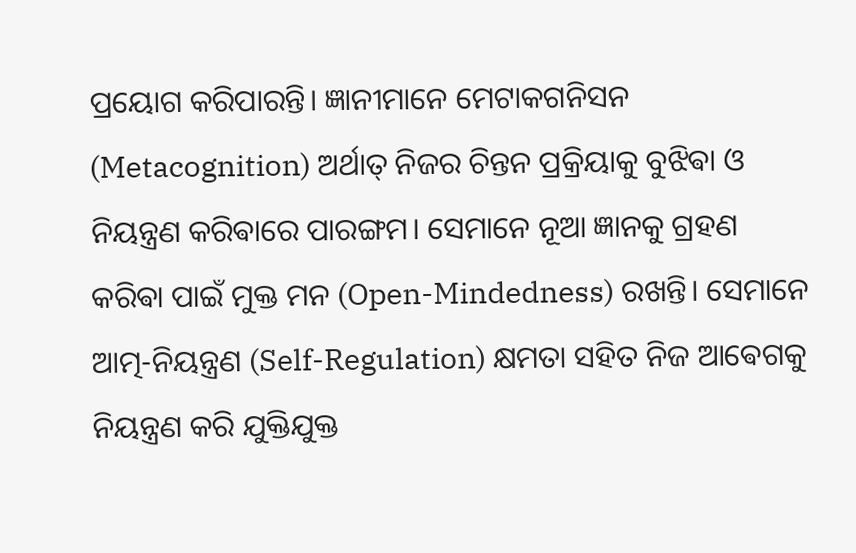ପ୍ରୟୋଗ କରିପାରନ୍ତି। ଜ୍ଞାନୀମାନେ ମେଟାକଗନିସନ (Metacognition) ଅର୍ଥାତ୍ ନିଜର ଚିନ୍ତନ ପ୍ରକ୍ରିୟାକୁ ବୁଝିଵା ଓ ନିୟନ୍ତ୍ରଣ କରିଵାରେ ପାରଙ୍ଗମ। ସେମାନେ ନୂଆ ଜ୍ଞାନକୁ ଗ୍ରହଣ କରିଵା ପାଇଁ ମୁକ୍ତ ମନ (Open-Mindedness) ରଖନ୍ତି। ସେମାନେ ଆତ୍ମ-ନିୟନ୍ତ୍ରଣ (Self-Regulation) କ୍ଷମତା ସହିତ ନିଜ ଆଵେଗକୁ ନିୟନ୍ତ୍ରଣ କରି ଯୁକ୍ତିଯୁକ୍ତ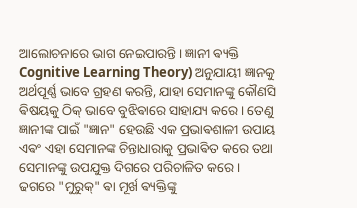ଆଲୋଚନାରେ ଭାଗ ନେଇପାରନ୍ତି। ଜ୍ଞାନୀ ଵ୍ୟକ୍ତି Cognitive Learning Theory) ଅନୁଯାୟୀ ଜ୍ଞାନକୁ ଅର୍ଥପୂର୍ଣ୍ଣ ଭାବେ ଗ୍ରହଣ କରନ୍ତି, ଯାହା ସେମାନଙ୍କୁ କୌଣସି ଵିଷୟକୁ ଠିକ୍ ଭାବେ ବୁଝିଵାରେ ସାହାଯ୍ୟ କରେ। ତେଣୁ ଜ୍ଞାନୀଙ୍କ ପାଇଁ "ଜ୍ଞାନ" ହେଉଛି ଏକ ପ୍ରଭାଵଶାଳୀ ଉପାୟ ଏଵଂ ଏହା ସେମାନଙ୍କ ଚିନ୍ତାଧାରାକୁ ପ୍ରଭାଵିତ କରେ ତଥା ସେମାନଙ୍କୁ ଉପଯୁକ୍ତ ଦିଗରେ ପରିଚାଳିତ କରେ।
ଢଗରେ "ମୁରୁକ୍" ଵା ମୂର୍ଖ ଵ୍ୟକ୍ତିଙ୍କୁ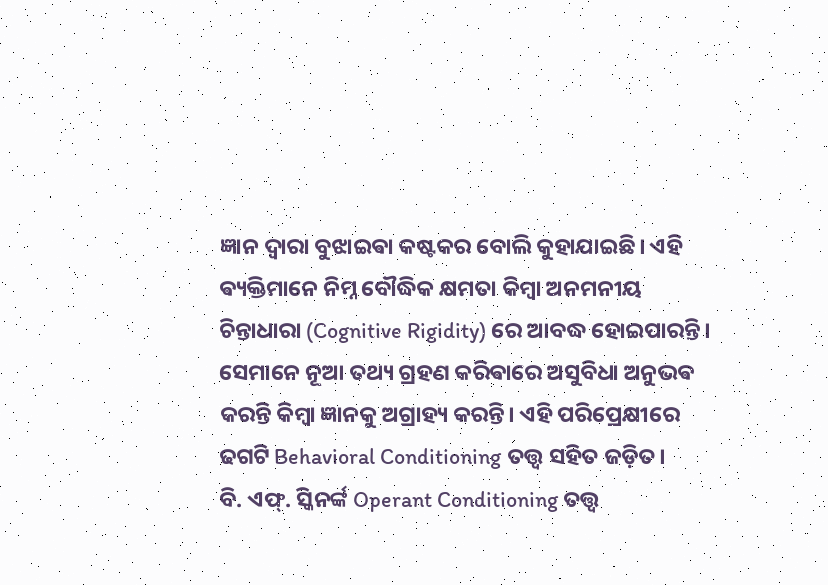ଜ୍ଞାନ ଦ୍ୱାରା ବୁଝାଇଵା କଷ୍ଟକର ବୋଲି କୁହାଯାଇଛି। ଏହି ଵ୍ୟକ୍ତିମାନେ ନିମ୍ନ ବୌଦ୍ଧିକ କ୍ଷମତା କିମ୍ବା ଅନମନୀୟ ଚିନ୍ତାଧାରା (Cognitive Rigidity) ରେ ଆବଦ୍ଧ ହୋଇପାରନ୍ତି। ସେମାନେ ନୂଆ ତଥ୍ୟ ଗ୍ରହଣ କରିଵାରେ ଅସୁବିଧା ଅନୁଭଵ କରନ୍ତି କିମ୍ବା ଜ୍ଞାନକୁ ଅଗ୍ରାହ୍ୟ କରନ୍ତି। ଏହି ପରିପ୍ରେକ୍ଷୀରେ ଢଗଟି Behavioral Conditioning ତତ୍ତ୍ୱ ସହିତ ଜଡ଼ିତ।
ବି. ଏଫ୍. ସ୍କିନର୍ଙ୍କ Operant Conditioning ତତ୍ତ୍ୱ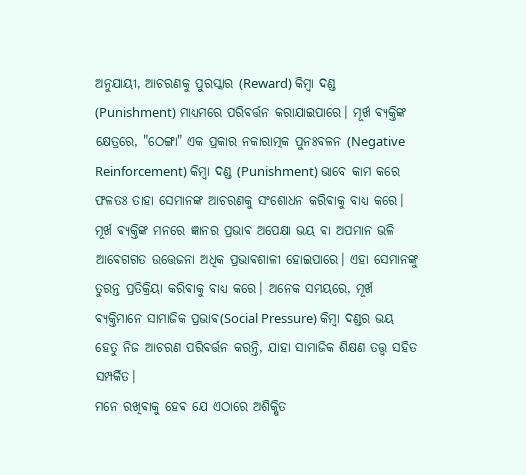ଅନୁଯାୟୀ, ଆଚରଣକୁ ପୁରସ୍କାର (Reward) କିମ୍ବା ଦଣ୍ଡ (Punishment) ମାଧ୍ୟମରେ ପରିଵର୍ତ୍ତନ କରାଯାଇପାରେ। ମୂର୍ଖ ଵ୍ୟକ୍ତିଙ୍କ କ୍ଷେତ୍ରରେ, "ଠେଙ୍ଗା" ଏକ ପ୍ରକାର ନକାରାତ୍ମକ ପୁନଃବଳନ (Negative Reinforcement) କିମ୍ବା ଦଣ୍ଡ (Punishment) ଭାବେ କାମ କରେ ଫଳତଃ ତାହା ସେମାନଙ୍କ ଆଚରଣକୁ ସଂଶୋଧନ କରିଵାକୁ ବାଧ୍ୟ କରେ। ମୂର୍ଖ ଵ୍ୟକ୍ତିଙ୍କ ମନରେ ଜ୍ଞାନର ପ୍ରଭାଵ ଅପେକ୍ଷା ଭୟ ଵା ଅପମାନ ଭଳି ଆଵେଗଗତ ଉତ୍ତେଜନା ଅଧିକ ପ୍ରଭାଵଶାଳୀ ହୋଇପାରେ। ଏହା ସେମାନଙ୍କୁ ତୁରନ୍ତ ପ୍ରତିକ୍ରିୟା କରିଵାକୁ ବାଧ୍ୟ କରେ। ଅନେକ ସମୟରେ, ମୂର୍ଖ ଵ୍ୟକ୍ତିମାନେ ସାମାଜିକ ପ୍ରଭାଵ(Social Pressure) କିମ୍ବା ଦଣ୍ଡର ଭୟ ହେତୁ ନିଜ ଆଚରଣ ପରିଵର୍ତ୍ତନ କରନ୍ତି, ଯାହା ସାମାଜିକ ଶିକ୍ଷଣ ତତ୍ତ୍ୱ ସହିତ ସମ୍ପର୍କିତ।
ମନେ ରଖିଵାକୁ ହେଵ ଯେ ଏଠାରେ ଅଶିକ୍ଷିତ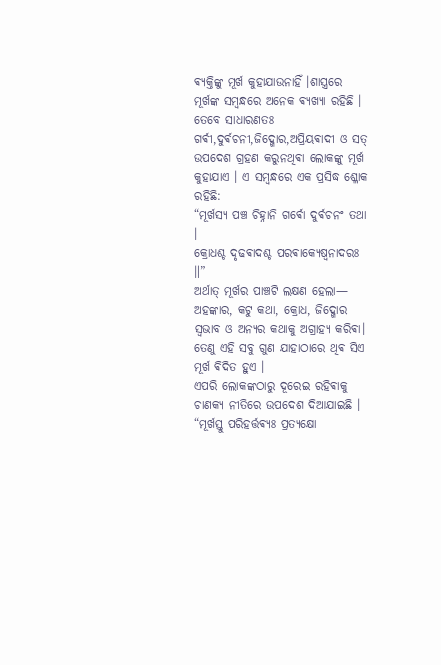ଵ୍ୟକ୍ତିଙ୍କୁ ମୂର୍ଖ କୁହାଯାଉନାହିଁ ।ଶାସ୍ତ୍ରରେ ମୂର୍ଖଙ୍କ ସମ୍ବନ୍ଧରେ ଅନେକ ଵ୍ୟଖ୍ୟା ରହିଛି । ତେବେ ସାଧାରଣତଃ ଗର୍ଵୀ,ଦୁର୍ଵଚନୀ,ଜିଦ୍ଖୋର,ଅପ୍ରିୟଵାଦୀ ଓ ସତ୍ ଉପଦେଶ ଗ୍ରହଣ କରୁନଥିଵା ଲୋକଙ୍କୁ ମୂର୍ଖ କୁହାଯାଏ । ଏ ସମ୍ବନ୍ଧରେ ଏକ ପ୍ରସିଦ୍ଧ ଶ୍ଳୋକ ରହିଛି:
“ମୂର୍ଖସ୍ଯ ପଞ୍ଚ ଚିହ୍ନାନି ଗର୍ଵୋ ଦୁର୍ଵଚନଂ ତଥା ।
କ୍ରୋଧଶ୍ଚ ଦୃଢଵାଦଶ୍ଚ ପରଵାକ୍ଯେଷ୍ଵନାଦରଃ ॥”
ଅର୍ଥାତ୍ ମୂର୍ଖର ପାଞ୍ଚଟି ଲକ୍ଷଣ ହେଲା— ଅହଙ୍କାର, କଟୁ କଥା, କ୍ରୋଧ, ଜିଦ୍ଖୋର ସ୍ୱଭାବ ଓ ଅନ୍ୟର କଥାକୁ ଅଗ୍ରାହ୍ୟ କରିଵା। ତେଣୁ ଏହି ସବୁ ଗୁଣ ଯାହାଠାରେ ଥିଵ ସିଏ ମୂର୍ଖ ଵିଦିତ ହୁଏ ।
ଏପରି ଲୋକଙ୍କଠାରୁ ଦୂରେଇ ରହିଵାକୁ ଚାଣକ୍ୟ ନୀତିରେ ଉପଦେଶ ଦିଆଯାଇଛି ।
“ମୂର୍ଖସ୍ତୁ ପରିହର୍ତ୍ତଵ୍ଯଃ ପ୍ରତ୍ଯକ୍ଷୋ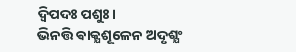ଦ୍ଵିପଦଃ ପଶୁଃ।
ଭିନତ୍ତି ଵାକ୍ଯଶୂଳେନ ଅଦୃଶ୍ଯଂ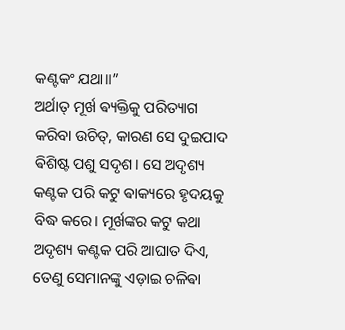କଣ୍ଟକଂ ଯଥା॥”
ଅର୍ଥାତ୍ ମୂର୍ଖ ଵ୍ୟକ୍ତିକୁ ପରିତ୍ୟାଗ କରିବା ଉଚିତ୍, କାରଣ ସେ ଦୁଇପାଦ ଵିଶିଷ୍ଟ ପଶୁ ସଦୃଶ। ସେ ଅଦୃଶ୍ୟ କଣ୍ଟକ ପରି କଟୁ ଵାକ୍ୟରେ ହୃଦୟକୁ ବିଦ୍ଧ କରେ। ମୂର୍ଖଙ୍କର କଟୁ କଥା ଅଦୃଶ୍ୟ କଣ୍ଟକ ପରି ଆଘାତ ଦିଏ, ତେଣୁ ସେମାନଙ୍କୁ ଏଡ଼ାଇ ଚଳିଵା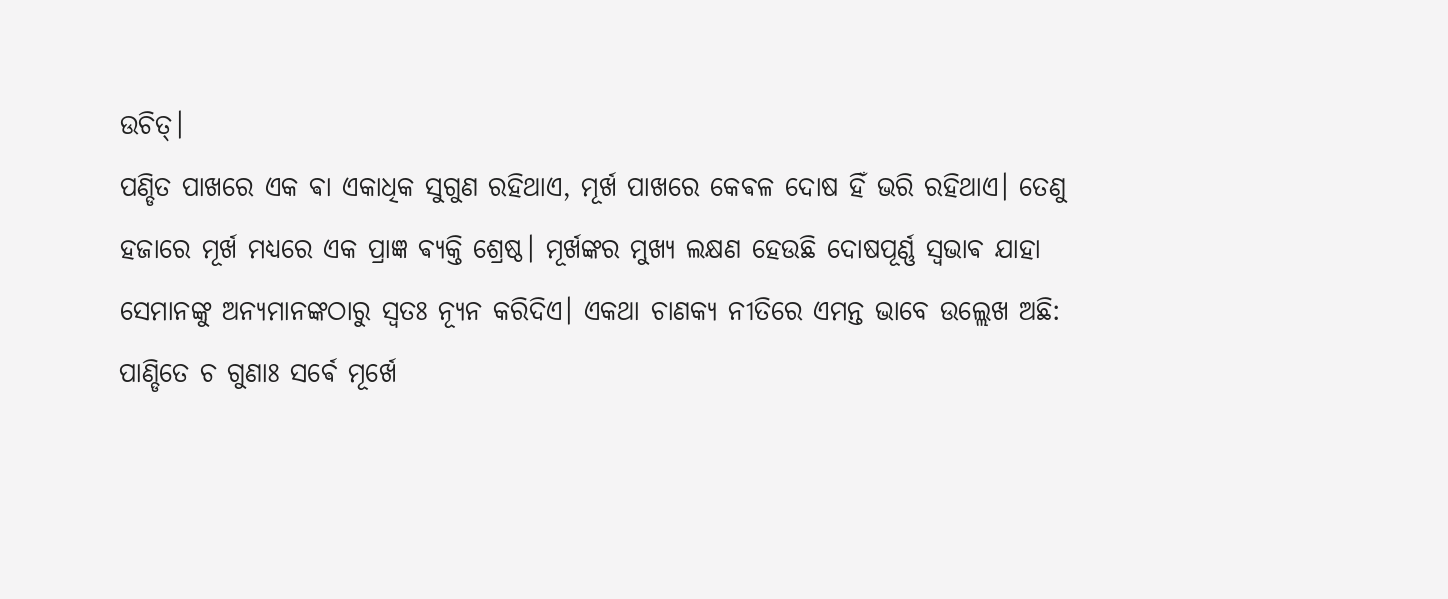ଉଚିତ୍।
ପଣ୍ଡିତ ପାଖରେ ଏକ ଵା ଏକାଧିକ ସୁଗୁଣ ରହିଥାଏ, ମୂର୍ଖ ପାଖରେ କେଵଳ ଦୋଷ ହିଁ ଭରି ରହିଥାଏ। ତେଣୁ ହଜାରେ ମୂର୍ଖ ମଧ୍ୟରେ ଏକ ପ୍ରାଜ୍ଞ ଵ୍ୟକ୍ତି ଶ୍ରେଷ୍ଠ। ମୂର୍ଖଙ୍କର ମୁଖ୍ୟ ଲକ୍ଷଣ ହେଉଛି ଦୋଷପୂର୍ଣ୍ଣ ସ୍ୱଭାଵ ଯାହା ସେମାନଙ୍କୁ ଅନ୍ୟମାନଙ୍କଠାରୁ ସ୍ଵତଃ ନ୍ୟୂନ କରିଦିଏ। ଏକଥା ଚାଣକ୍ୟ ନୀତିରେ ଏମନ୍ତ ଭାବେ ଉଲ୍ଲେଖ ଅଛି:
ପାଣ୍ଡିତେ ଚ ଗୁଣାଃ ସର୍ଵେ ମୂର୍ଖେ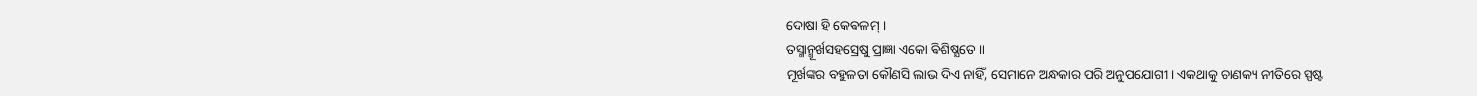ଦୋଷା ହି କେଵଳମ୍ ।
ତସ୍ମାନ୍ମୂର୍ଖସହସ୍ରେଷୁ ପ୍ରାଜ୍ଞା ଏକୋ ଵିଶିଷ୍ଯତେ ॥
ମୂର୍ଖଙ୍କର ବହୁଳତା କୌଣସି ଲାଭ ଦିଏ ନାହିଁ, ସେମାନେ ଅନ୍ଧକାର ପରି ଅନୁପଯୋଗୀ। ଏକଥାକୁ ଚାଣକ୍ୟ ନୀତିରେ ସ୍ପଷ୍ଟ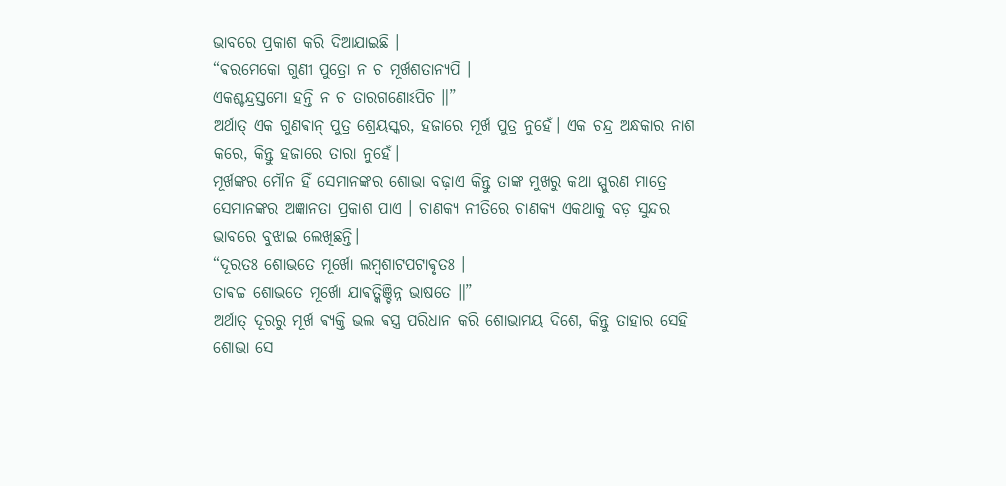ଭାବରେ ପ୍ରକାଶ କରି ଦିଆଯାଇଛି ।
“ଵରମେକୋ ଗୁଣୀ ପୁତ୍ରୋ ନ ଚ ମୂର୍ଖଶତାନ୍ଯପି ।
ଏକଶ୍ଚନ୍ଦ୍ରସ୍ତମୋ ହନ୍ତି ନ ଚ ତାରଗଣୋଽପିଚ ॥”
ଅର୍ଥାତ୍ ଏକ ଗୁଣଵାନ୍ ପୁତ୍ର ଶ୍ରେୟସ୍କର, ହଜାରେ ମୂର୍ଖ ପୁତ୍ର ନୁହେଁ। ଏକ ଚନ୍ଦ୍ର ଅନ୍ଧକାର ନାଶ କରେ, କିନ୍ତୁ ହଜାରେ ତାରା ନୁହେଁ।
ମୂର୍ଖଙ୍କର ମୌନ ହିଁ ସେମାନଙ୍କର ଶୋଭା ବଢ଼ାଏ କିନ୍ତୁ ତାଙ୍କ ମୁଖରୁ କଥା ସ୍ପୁରଣ ମାତ୍ରେ ସେମାନଙ୍କର ଅଜ୍ଞାନତା ପ୍ରକାଶ ପାଏ । ଚାଣକ୍ୟ ନୀତିରେ ଚାଣକ୍ୟ ଏକଥାକୁ ବଡ଼ ସୁନ୍ଦର ଭାବରେ ବୁଝାଇ ଲେଖିଛନ୍ତି।
“ଦୂରତଃ ଶୋଭତେ ମୂର୍ଖୋ ଲମ୍ବଶାଟପଟାଵୃତଃ ।
ତାଵଚ୍ଚ ଶୋଭତେ ମୂର୍ଖୋ ଯାଵତ୍କିଞ୍ଚିନ୍ନ ଭାଷତେ ॥”
ଅର୍ଥାତ୍ ଦୂରରୁ ମୂର୍ଖ ଵ୍ୟକ୍ତି ଭଲ ଵସ୍ତ୍ର ପରିଧାନ କରି ଶୋଭାମୟ ଦିଶେ, କିନ୍ତୁ ତାହାର ସେହି ଶୋଭା ସେ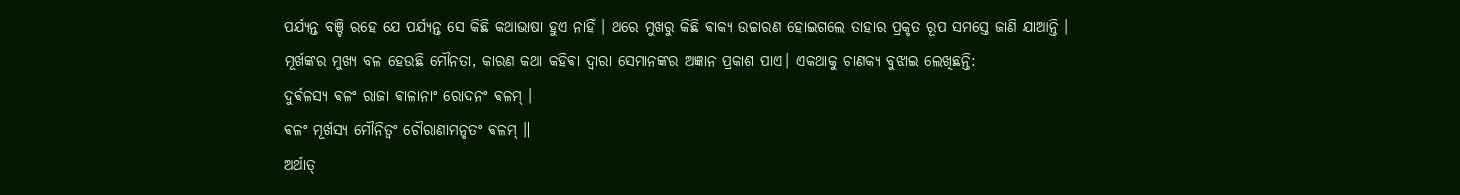ପର୍ଯ୍ୟନ୍ତ ବଞ୍ଚି ରହେ ଯେ ପର୍ଯ୍ୟନ୍ତ ସେ କିଛି କଥାଭାଷା ହୁଏ ନାହିଁ । ଥରେ ମୁଖରୁ କିଛି ଵାକ୍ୟ ଉଚ୍ଚାରଣ ହୋଇଗଲେ ତାହାର ପ୍ରକୃତ ରୂପ ସମସ୍ତେ ଜାଣି ଯାଆନ୍ତି ।
ମୂର୍ଖଙ୍କର ମୁଖ୍ୟ ବଳ ହେଉଛି ମୌନତା, କାରଣ କଥା କହିଵା ଦ୍ଵାରା ସେମାନଙ୍କର ଅଜ୍ଞାନ ପ୍ରକାଶ ପାଏ। ଏକଥାକୁ ଚାଣକ୍ୟ ବୁଝାଇ ଲେଖିଛନ୍ତି:
ଦୁର୍ଵଳସ୍ଯ ଵଳଂ ରାଜା ଵାଳାନାଂ ରୋଦନଂ ଵଳମ୍ ।
ଵଳଂ ମୂର୍ଖସ୍ଯ ମୌନିତ୍ଵଂ ଚୌରାଣାମନୃତଂ ଵଳମ୍ ॥
ଅର୍ଥାତ୍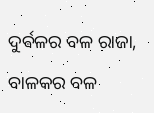ଦୁର୍ଵଳର ବଳ ରାଜା, ବାଳକର ବଳ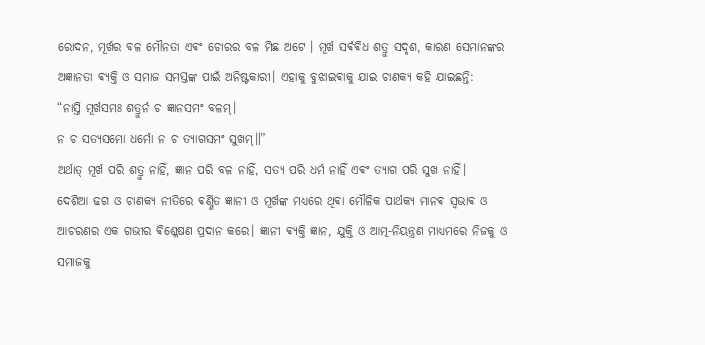ରୋଦନ, ମୂର୍ଖର ବଳ ମୌନତା ଏଵଂ ଚୋରର ବଳ ମିଛ ଅଟେ । ମୂର୍ଖ ସର୍ଵଵିଧ ଶତ୍ରୁ ସଦୃଶ, କାରଣ ସେମାନଙ୍କର ଅଜ୍ଞାନତା ଵ୍ୟକ୍ତି ଓ ସମାଜ ସମସ୍ତଙ୍କ ପାଇଁ ଅନିଷ୍ଟକାରୀ। ଏହାକୁ ବୁଝାଇଵାକୁ ଯାଇ ଚାଣକ୍ୟ କହି ଯାଇଛନ୍ତି:
“ନାସ୍ତି ମୂର୍ଖସମଃ ଶତ୍ରୁର୍ନ ଚ ଜ୍ଞାନସମଂ ବଳମ୍।
ନ ଚ ସତ୍ଯସମୋ ଧର୍ମୋ ନ ଚ ତ୍ଯାଗସମଂ ସୁଖମ୍॥”
ଅର୍ଥାତ୍ ମୂର୍ଖ ପରି ଶତ୍ରୁ ନାହିଁ, ଜ୍ଞାନ ପରି ବଳ ନାହିଁ, ସତ୍ୟ ପରି ଧର୍ମ ନାହିଁ ଏଵଂ ତ୍ୟାଗ ପରି ସୁଖ ନାହିଁ।
ଦେଶିଆ ଢଗ ଓ ଚାଣକ୍ୟ ନୀତିରେ ଵର୍ଣ୍ଣିତ ଜ୍ଞାନୀ ଓ ମୂର୍ଖଙ୍କ ମଧ୍ୟରେ ଥିଵା ମୌଳିକ ପାର୍ଥକ୍ୟ ମାନଵ ସ୍ୱଭାଵ ଓ ଆଚରଣର ଏକ ଗଭୀର ଵିଶ୍ଳେଷଣ ପ୍ରଦାନ କରେ। ଜ୍ଞାନୀ ଵ୍ୟକ୍ତି ଜ୍ଞାନ, ଯୁକ୍ତି ଓ ଆତ୍ମ-ନିୟନ୍ତ୍ରଣ ମାଧ୍ୟମରେ ନିଜକୁ ଓ ସମାଜକୁ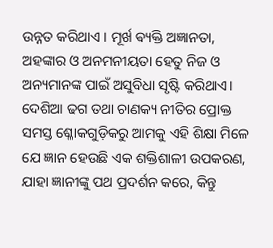ଉନ୍ନତ କରିଥାଏ । ମୂର୍ଖ ଵ୍ୟକ୍ତି ଅଜ୍ଞାନତା, ଅହଙ୍କାର ଓ ଅନମନୀୟତା ହେତୁ ନିଜ ଓ ଅନ୍ୟମାନଙ୍କ ପାଇଁ ଅସୁବିଧା ସୃଷ୍ଟି କରିଥାଏ। ଦେଶିଆ ଢଗ ତଥା ଚାଣକ୍ୟ ନୀତିର ପ୍ରୋକ୍ତ ସମସ୍ତ ଶ୍ଳୋକଗୁଡ଼ିକରୁ ଆମକୁ ଏହି ଶିକ୍ଷା ମିଳେ ଯେ ଜ୍ଞାନ ହେଉଛି ଏକ ଶକ୍ତିଶାଳୀ ଉପକରଣ, ଯାହା ଜ୍ଞାନୀଙ୍କୁ ପଥ ପ୍ରଦର୍ଶନ କରେ, କିନ୍ତୁ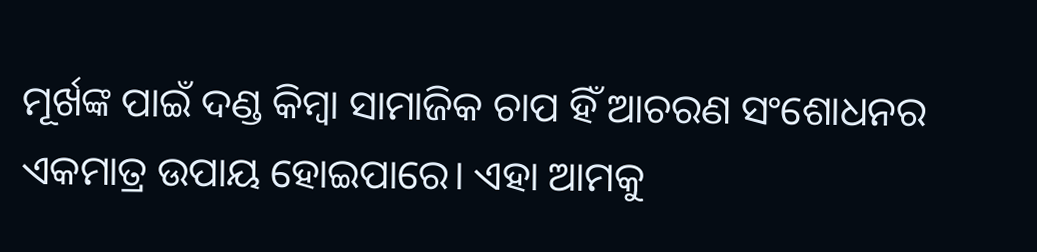ମୂର୍ଖଙ୍କ ପାଇଁ ଦଣ୍ଡ କିମ୍ବା ସାମାଜିକ ଚାପ ହିଁ ଆଚରଣ ସଂଶୋଧନର ଏକମାତ୍ର ଉପାୟ ହୋଇପାରେ। ଏହା ଆମକୁ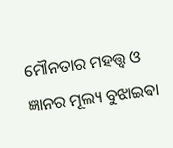ମୌନତାର ମହତ୍ତ୍ୱ ଓ ଜ୍ଞାନର ମୂଲ୍ୟ ବୁଝାଇଵା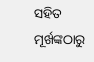ସହିତ ମୂର୍ଖଙ୍କଠାରୁ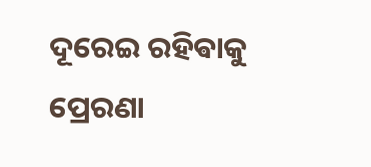ଦୂରେଇ ରହିଵାକୁ ପ୍ରେରଣା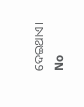ଦେଇଥାଏ।
No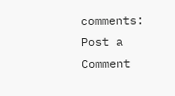comments:
Post a Comment